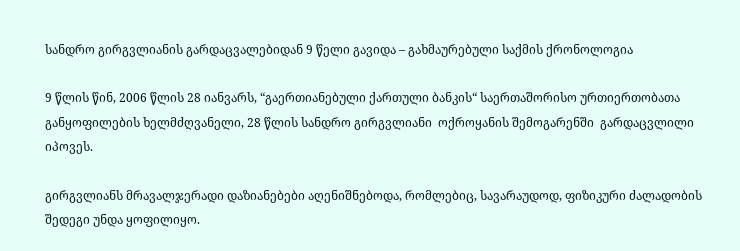სანდრო გირგვლიანის გარდაცვალებიდან 9 წელი გავიდა – გახმაურებული საქმის ქრონოლოგია

9 წლის წინ, 2006 წლის 28 იანვარს, “გაერთიანებული ქართული ბანკის“ საერთაშორისო ურთიერთობათა განყოფილების ხელმძღვანელი, 28 წლის სანდრო გირგვლიანი  ოქროყანის შემოგარენში  გარდაცვლილი იპოვეს.

გირგვლიანს მრავალჯერადი დაზიანებები აღენიშნებოდა, რომლებიც, სავარაუდოდ, ფიზიკური ძალადობის შედეგი უნდა ყოფილიყო.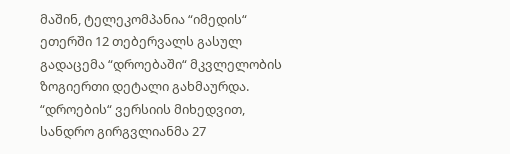მაშინ, ტელეკომპანია “იმედის“ ეთერში 12 თებერვალს გასულ გადაცემა “დროებაში“ მკვლელობის ზოგიერთი დეტალი გახმაურდა. “დროების“ ვერსიის მიხედვით, სანდრო გირგვლიანმა 27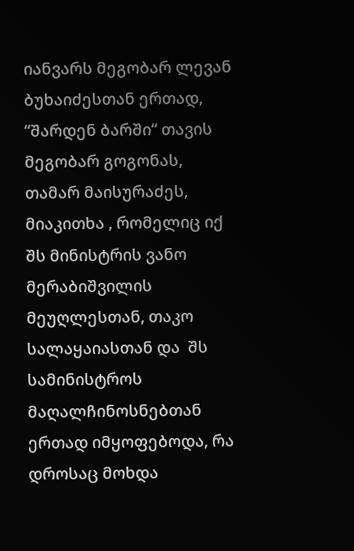იანვარს მეგობარ ლევან ბუხაიძესთან ერთად, “შარდენ ბარში“ თავის მეგობარ გოგონას, თამარ მაისურაძეს, მიაკითხა , რომელიც იქ შს მინისტრის ვანო მერაბიშვილის მეუღლესთან, თაკო სალაყაიასთან და  შს სამინისტროს  მაღალჩინოსნებთან ერთად იმყოფებოდა, რა დროსაც მოხდა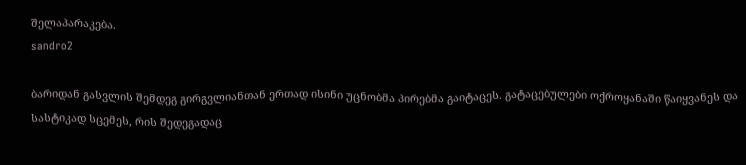შელაპარაკება.
sandro2

ბარიდან გასვლის შემდეგ გირგვლიანთან ერთად ისინი უცნობმა პირებმა გაიტაცეს. გატაცებულები ოქროყანაში წაიყვანეს და სასტიკად სცემეს, რის შედეგადაც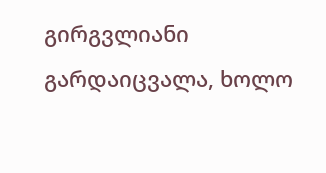გირგვლიანი გარდაიცვალა, ხოლო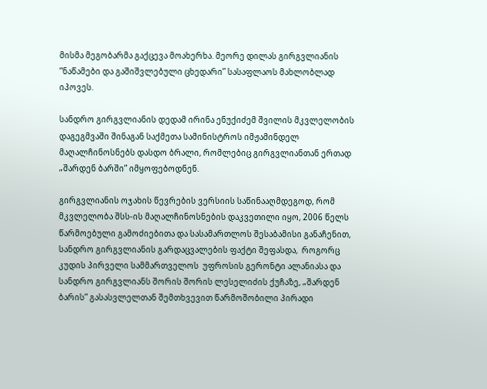მისმა მეგობარმა გაქცევა მოახერხა. მეორე დილას გირგვლიანის “ნაწამები და გაშიშვლებული ცხედარი” სასაფლაოს მახლობლად იპოვეს.

სანდრო გირგვლიანის დედამ ირინა ენუქიძემ შვილის მკვლელობის დაგეგმვაში შინაგან საქმეთა სამინისტროს იმჟამინდელ მაღალჩინოსნებს დასდო ბრალი, რომლებიც გირგვლიანთან ერთად „შარდენ ბარში“ იმყოფებოდნენ.

გირგვლიანის ოჯახის წევრების ვერსიის საწინააღმდეგოდ, რომ მკვლელობა შსს-ის მაღალჩინოსნების დაკვეთილი იყო, 2006 წელს წარმოებული გამოძიებითა და სასამართლოს შესაბამისი განაჩენით, სანდრო გირგვლიანის გარდაცვალების ფაქტი შეფასდა,  როგორც კუდის პირველი სამმართველოს  უფროსის გერონტი ალანიასა და  სანდრო გირგვლიანს შორის შორის ლესელიძის ქუჩაზე, „შარდენ ბარის“ გასასვლელთან შემთხვევით წარმოშობილი პირადი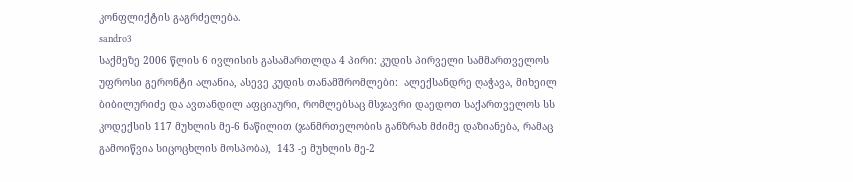კონფლიქტის გაგრძელება.
sandro3
საქმეზე 2006 წლის 6 ივლისის გასამართლდა 4 პირი: კუდის პირველი სამმართველოს   უფროსი გერონტი ალანია, ასევე კუდის თანამშრომლები:  ალექსანდრე ღაჭავა, მიხეილ ბიბილურიძე და ავთანდილ აფციაური, რომლებსაც მსჯავრი დაედოთ საქართველოს სს კოდექსის 117 მუხლის მე-6 ნაწილით (ჯანმრთელობის განზრახ მძიმე დაზიანება, რამაც გამოიწვია სიცოცხლის მოსპობა),  143 -ე მუხლის მე-2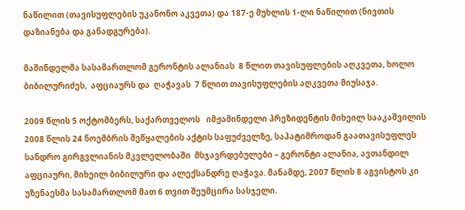ნაწილით (თავისუფლების უკანონო აკვეთა) და 187-ე მუხლის 1-ლი ნაწილით (ნივთის დაზიანება და განადგურება).

მაშინდელმა სასამართლომ გერონტის ალანიას  8 წლით თავისუფლების აღკვეთა, ხოლო  ბიბილურიძეს,  აფციაურს და  ღაჭავას  7 წლით თავისუფლების აღკვეთა მიუსაჯა.

2009 წლის 5 ოქტომბერს, საქართველოს   იმჟამინდელი პრეზიდენტის მიხეილ სააკაშვილის  2008 წლის 24 ნოემბრის შეწყალების აქტის საფუძველზე, საპატიმროდან გაათავისუფლეს სანდრო გირგვლიანის მკვლელობაში  მსჯავრდებულები – გერონტი ალანია, ავთანდილ აფციაური, მიხეილ ბიბილური და ალექსანდრე ღაჭავა. მანამდე, 2007 წლის 8 აგვისტოს კი უზენაესმა სასამართლომ მათ 6 თვით შეუმცირა სასჯელი.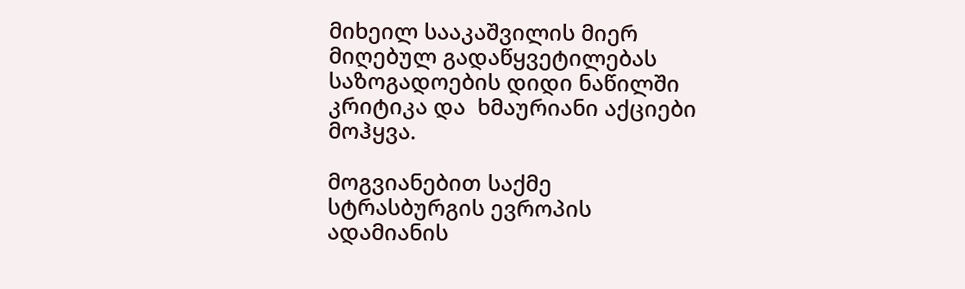მიხეილ სააკაშვილის მიერ მიღებულ გადაწყვეტილებას საზოგადოების დიდი ნაწილში კრიტიკა და  ხმაურიანი აქციები მოჰყვა.

მოგვიანებით საქმე  სტრასბურგის ევროპის ადამიანის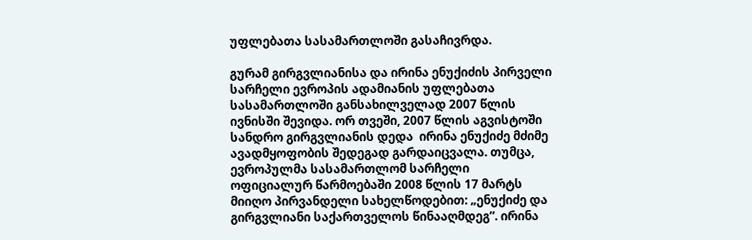უფლებათა სასამართლოში გასაჩივრდა.

გურამ გირგვლიანისა და ირინა ენუქიძის პირველი სარჩელი ევროპის ადამიანის უფლებათა სასამართლოში განსახილველად 2007 წლის ივნისში შევიდა. ორ თვეში, 2007 წლის აგვისტოში სანდრო გირგვლიანის დედა  ირინა ენუქიძე მძიმე ავადმყოფობის შედეგად გარდაიცვალა. თუმცა, ევროპულმა სასამართლომ სარჩელი ოფიციალურ წარმოებაში 2008 წლის 17 მარტს მიიღო პირვანდელი სახელწოდებით: „ენუქიძე და გირგვლიანი საქართველოს წინააღმდეგ”. ირინა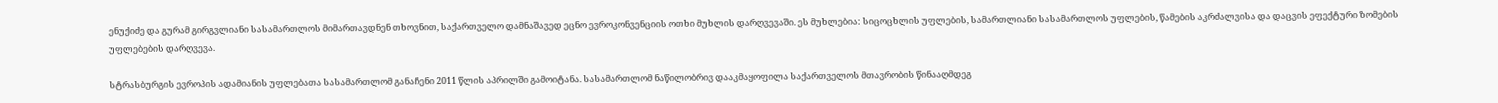ენუქიძე და გურამ გირგვლიანი სასამართლოს მიმართავდნენ თხოვნით, საქართველო დამნაშავედ ეცნო ევროკონვენციის ოთხი მუხლის დარღვევაში. ეს მუხლებია: სიცოცხლის უფლების, სამართლიანი სასამართლოს უფლების, წამების აკრძალვისა და დაცვის ეფექტური ზომების უფლებების დარღვევა.

სტრასბურგის ევროპის ადამიანის უფლებათა სასამართლომ განაჩენი 2011 წლის აპრილში გამოიტანა. სასამართლომ ნაწილობრივ დააკმაყოფილა საქართველოს მთავრობის წინააღმდეგ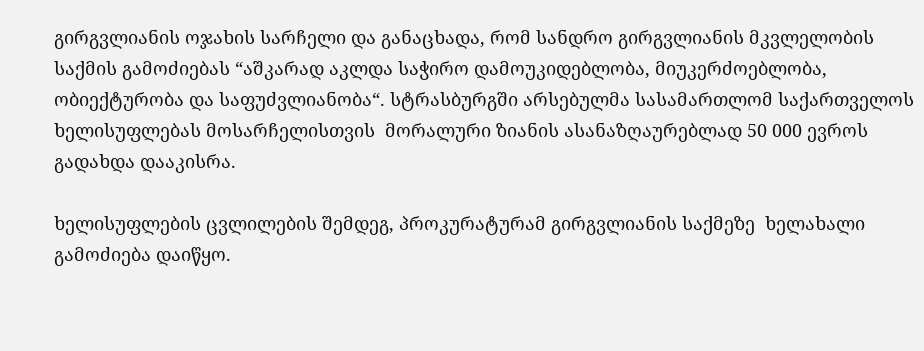გირგვლიანის ოჯახის სარჩელი და განაცხადა, რომ სანდრო გირგვლიანის მკვლელობის საქმის გამოძიებას “აშკარად აკლდა საჭირო დამოუკიდებლობა, მიუკერძოებლობა, ობიექტურობა და საფუძვლიანობა“. სტრასბურგში არსებულმა სასამართლომ საქართველოს ხელისუფლებას მოსარჩელისთვის  მორალური ზიანის ასანაზღაურებლად 50 000 ევროს გადახდა დააკისრა.

ხელისუფლების ცვლილების შემდეგ, პროკურატურამ გირგვლიანის საქმეზე  ხელახალი გამოძიება დაიწყო.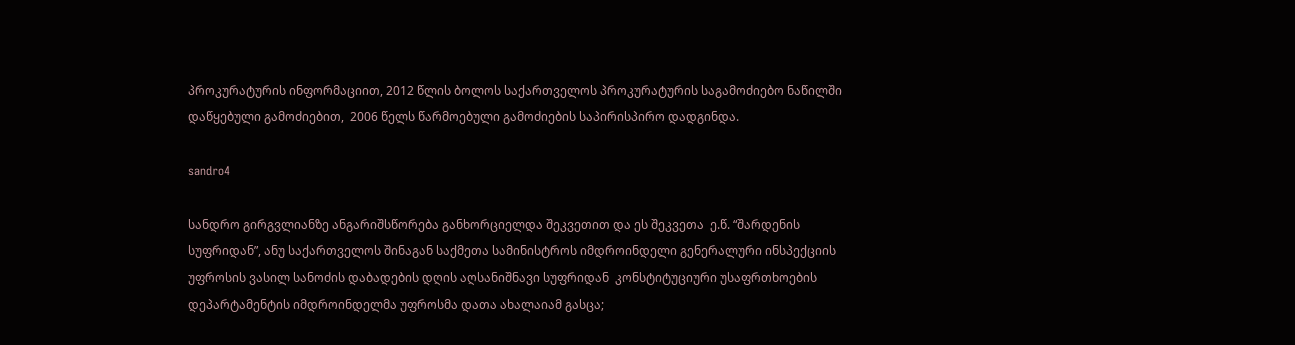პროკურატურის ინფორმაციით, 2012 წლის ბოლოს საქართველოს პროკურატურის საგამოძიებო ნაწილში დაწყებული გამოძიებით,  2006 წელს წარმოებული გამოძიების საპირისპირო დადგინდა.

sandro4

სანდრო გირგვლიანზე ანგარიშსწორება განხორციელდა შეკვეთით და ეს შეკვეთა  ე.წ. “შარდენის სუფრიდან”, ანუ საქართველოს შინაგან საქმეთა სამინისტროს იმდროინდელი გენერალური ინსპექციის უფროსის ვასილ სანოძის დაბადების დღის აღსანიშნავი სუფრიდან  კონსტიტუციური უსაფრთხოების დეპარტამენტის იმდროინდელმა უფროსმა დათა ახალაიამ გასცა;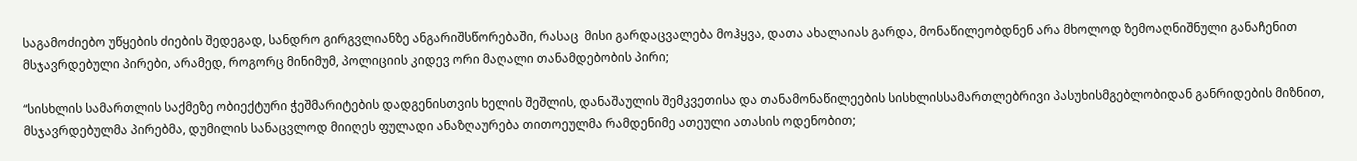საგამოძიებო უწყების ძიების შედეგად, სანდრო გირგვლიანზე ანგარიშსწორებაში, რასაც  მისი გარდაცვალება მოჰყვა, დათა ახალაიას გარდა, მონაწილეობდნენ არა მხოლოდ ზემოაღნიშნული განაჩენით  მსჯავრდებული პირები, არამედ, როგორც მინიმუმ, პოლიციის კიდევ ორი მაღალი თანამდებობის პირი;

“სისხლის სამართლის საქმეზე ობიექტური ჭეშმარიტების დადგენისთვის ხელის შეშლის, დანაშაულის შემკვეთისა და თანამონაწილეების სისხლისსამართლებრივი პასუხისმგებლობიდან განრიდების მიზნით, მსჯავრდებულმა პირებმა, დუმილის სანაცვლოდ მიიღეს ფულადი ანაზღაურება თითოეულმა რამდენიმე ათეული ათასის ოდენობით;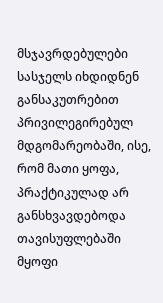მსჯავრდებულები სასჯელს იხდიდნენ განსაკუთრებით პრივილეგირებულ მდგომარეობაში, ისე, რომ მათი ყოფა, პრაქტიკულად არ განსხვავდებოდა თავისუფლებაში მყოფი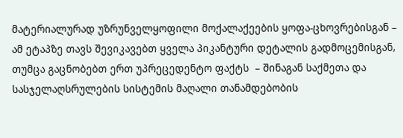მატერიალურად უზრუნველყოფილი მოქალაქეების ყოფა-ცხოვრებისგან – ამ ეტაპზე თავს შევიკავებთ ყველა პიკანტური დეტალის გადმოცემისგან, თუმცა გაცნობებთ ერთ უპრეცედენტო ფაქტს  – შინაგან საქმეთა და სასჯელაღსრულების სისტემის მაღალი თანამდებობის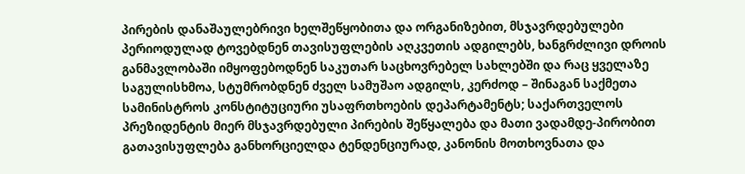პირების დანაშაულებრივი ხელშეწყობითა და ორგანიზებით, მსჯავრდებულები პერიოდულად ტოვებდნენ თავისუფლების აღკვეთის ადგილებს, ხანგრძლივი დროის განმავლობაში იმყოფებოდნენ საკუთარ საცხოვრებელ სახლებში და რაც ყველაზე საგულისხმოა, სტუმრობდნენ ძველ სამუშაო ადგილს, კერძოდ – შინაგან საქმეთა სამინისტროს კონსტიტუციური უსაფრთხოების დეპარტამენტს; საქართველოს პრეზიდენტის მიერ მსჯავრდებული პირების შეწყალება და მათი ვადამდე-პირობით გათავისუფლება განხორციელდა ტენდენციურად, კანონის მოთხოვნათა და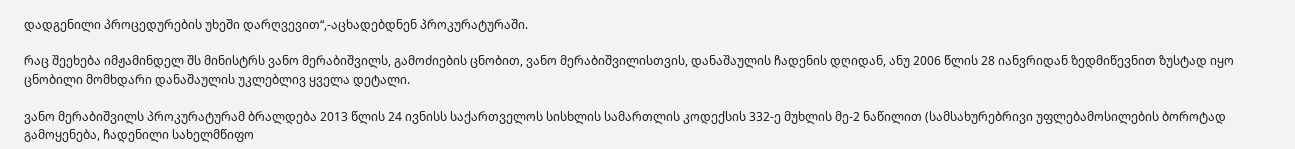დადგენილი პროცედურების უხეში დარღვევით“,-აცხადებდნენ პროკურატურაში.

რაც შეეხება იმჟამინდელ შს მინისტრს ვანო მერაბიშვილს, გამოძიების ცნობით, ვანო მერაბიშვილისთვის, დანაშაულის ჩადენის დღიდან, ანუ 2006 წლის 28 იანვრიდან ზედმიწევნით ზუსტად იყო ცნობილი მომხდარი დანაშაულის უკლებლივ ყველა დეტალი.

ვანო მერაბიშვილს პროკურატურამ ბრალდება 2013 წლის 24 ივნისს საქართველოს სისხლის სამართლის კოდექსის 332-ე მუხლის მე-2 ნაწილით (სამსახურებრივი უფლებამოსილების ბოროტად გამოყენება, ჩადენილი სახელმწიფო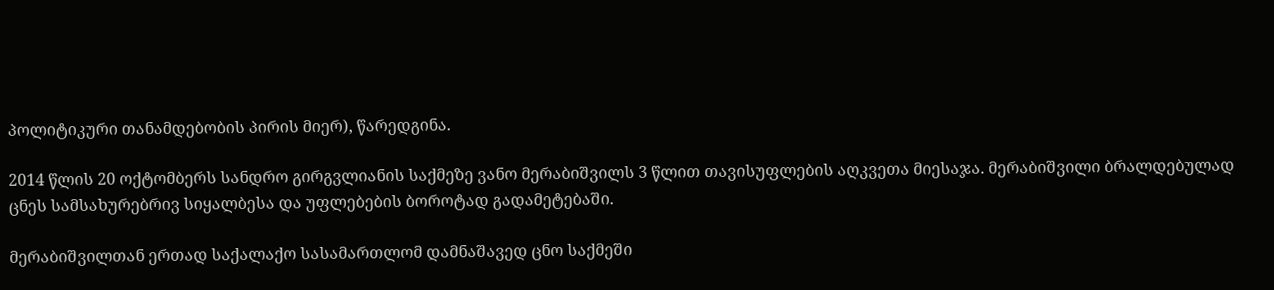პოლიტიკური თანამდებობის პირის მიერ), წარედგინა.

2014 წლის 20 ოქტომბერს სანდრო გირგვლიანის საქმეზე ვანო მერაბიშვილს 3 წლით თავისუფლების აღკვეთა მიესაჯა. მერაბიშვილი ბრალდებულად ცნეს სამსახურებრივ სიყალბესა და უფლებების ბოროტად გადამეტებაში.

მერაბიშვილთან ერთად საქალაქო სასამართლომ დამნაშავედ ცნო საქმეში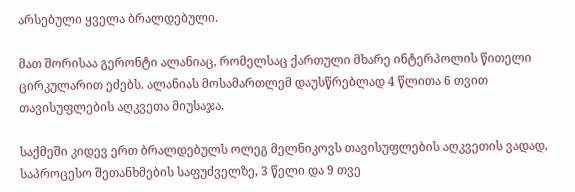არსებული ყველა ბრალდებული.

მათ შორისაა გერონტი ალანიაც, რომელსაც ქართული მხარე ინტერპოლის წითელი ცირკულარით ეძებს. ალანიას მოსამართლემ დაუსწრებლად 4 წლითა 6 თვით თავისუფლების აღკვეთა მიუსაჯა.

საქმეში კიდევ ერთ ბრალდებულს ოლეგ მელნიკოვს თავისუფლების აღკვეთის ვადად, საპროცესო შეთანხმების საფუძველზე, 3 წელი და 9 თვე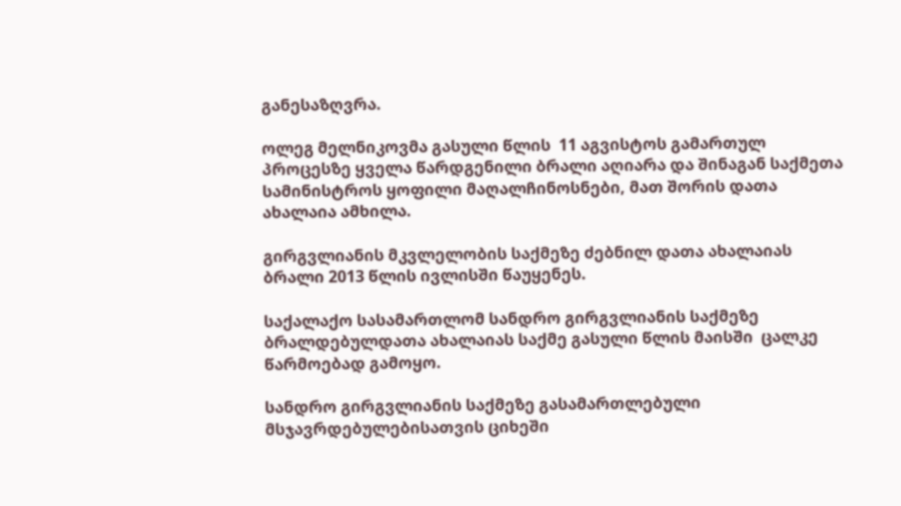განესაზღვრა.

ოლეგ მელნიკოვმა გასული წლის  11 აგვისტოს გამართულ პროცესზე ყველა წარდგენილი ბრალი აღიარა და შინაგან საქმეთა სამინისტროს ყოფილი მაღალჩინოსნები, მათ შორის დათა ახალაია ამხილა.

გირგვლიანის მკვლელობის საქმეზე ძებნილ დათა ახალაიას ბრალი 2013 წლის ივლისში წაუყენეს.

საქალაქო სასამართლომ სანდრო გირგვლიანის საქმეზე ბრალდებულდათა ახალაიას საქმე გასული წლის მაისში  ცალკე წარმოებად გამოყო.

სანდრო გირგვლიანის საქმეზე გასამართლებული მსჯავრდებულებისათვის ციხეში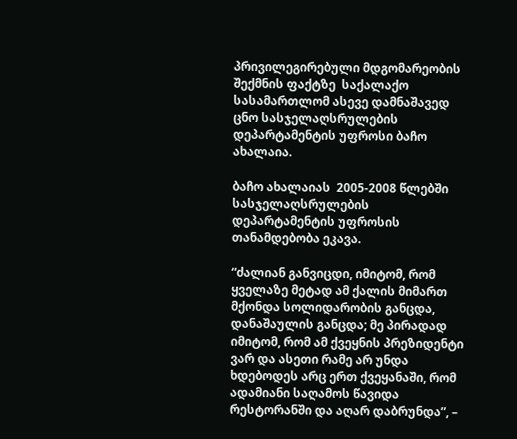პრივილეგირებული მდგომარეობის შექმნის ფაქტზე  საქალაქო სასამართლომ ასევე დამნაშავედ ცნო სასჯელაღსრულების დეპარტამენტის უფროსი ბაჩო ახალაია.

ბაჩო ახალაიას  2005-2008 წლებში  სასჯელაღსრულების დეპარტამენტის უფროსის თანამდებობა ეკავა.

“ძალიან განვიცდი, იმიტომ, რომ ყველაზე მეტად ამ ქალის მიმართ მქონდა სოლიდარობის განცდა, დანაშაულის განცდა; მე პირადად იმიტომ, რომ ამ ქვეყნის პრეზიდენტი ვარ და ასეთი რამე არ უნდა ხდებოდეს არც ერთ ქვეყანაში, რომ ადამიანი საღამოს წავიდა რესტორანში და აღარ დაბრუნდა”, –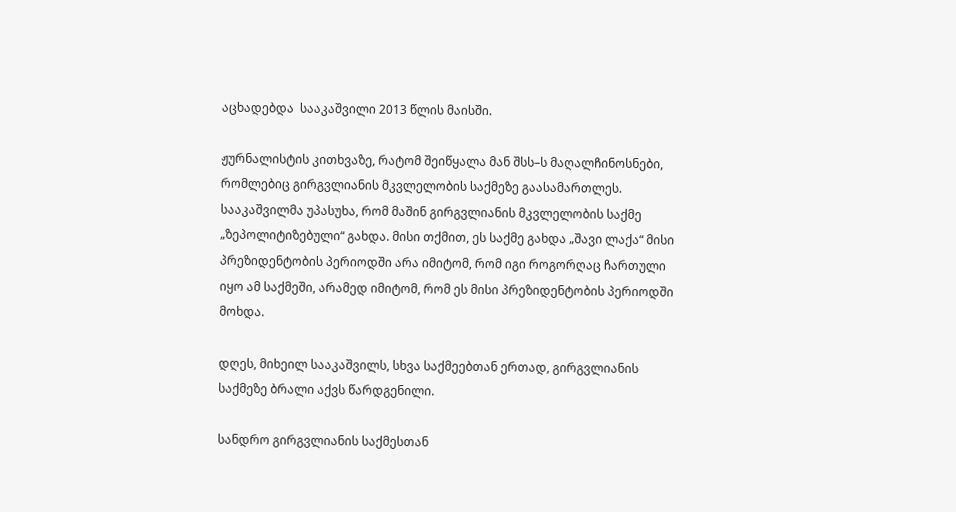აცხადებდა  სააკაშვილი 2013 წლის მაისში.

ჟურნალისტის კითხვაზე, რატომ შეიწყალა მან შსს–ს მაღალჩინოსნები, რომლებიც გირგვლიანის მკვლელობის საქმეზე გაასამართლეს. სააკაშვილმა უპასუხა, რომ მაშინ გირგვლიანის მკვლელობის საქმე „ზეპოლიტიზებული“ გახდა. მისი თქმით, ეს საქმე გახდა „შავი ლაქა“ მისი პრეზიდენტობის პერიოდში არა იმიტომ, რომ იგი როგორღაც ჩართული იყო ამ საქმეში, არამედ იმიტომ, რომ ეს მისი პრეზიდენტობის პერიოდში მოხდა.

დღეს, მიხეილ სააკაშვილს, სხვა საქმეებთან ერთად, გირგვლიანის საქმეზე ბრალი აქვს წარდგენილი.

სანდრო გირგვლიანის საქმესთან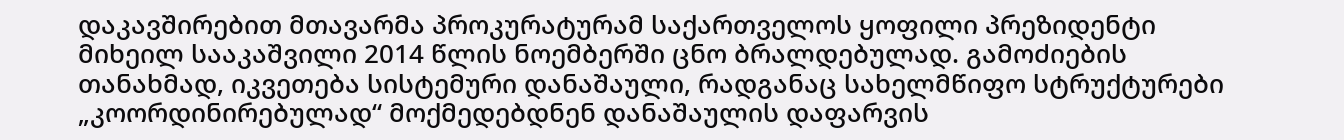დაკავშირებით მთავარმა პროკურატურამ საქართველოს ყოფილი პრეზიდენტი მიხეილ სააკაშვილი 2014 წლის ნოემბერში ცნო ბრალდებულად. გამოძიების თანახმად, იკვეთება სისტემური დანაშაული, რადგანაც სახელმწიფო სტრუქტურები „კოორდინირებულად“ მოქმედებდნენ დანაშაულის დაფარვის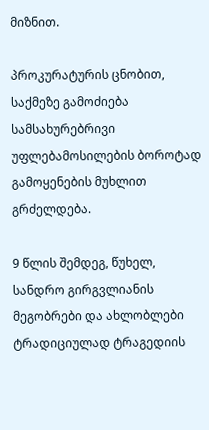მიზნით.

პროკურატურის ცნობით, საქმეზე გამოძიება სამსახურებრივი უფლებამოსილების ბოროტად გამოყენების მუხლით გრძელდება.

9 წლის შემდეგ, წუხელ, სანდრო გირგვლიანის მეგობრები და ახლობლები  ტრადიციულად ტრაგედიის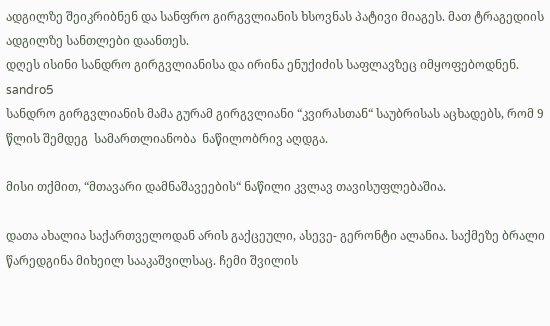ადგილზე შეიკრიბნენ და სანფრო გირგვლიანის ხსოვნას პატივი მიაგეს. მათ ტრაგედიის ადგილზე სანთლები დაანთეს.
დღეს ისინი სანდრო გირგვლიანისა და ირინა ენუქიძის საფლავზეც იმყოფებოდნენ.
sandro5
სანდრო გირგვლიანის მამა გურამ გირგვლიანი “კვირასთან“ საუბრისას აცხადებს, რომ 9 წლის შემდეგ  სამართლიანობა  ნაწილობრივ აღდგა.

მისი თქმით, “მთავარი დამნაშავეების“ ნაწილი კვლავ თავისუფლებაშია.

დათა ახალია საქართველოდან არის გაქცეული, ასევე- გერონტი ალანია. საქმეზე ბრალი წარედგინა მიხეილ სააკაშვილსაც. ჩემი შვილის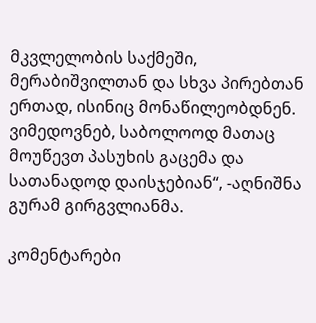მკვლელობის საქმეში, მერაბიშვილთან და სხვა პირებთან ერთად, ისინიც მონაწილეობდნენ. ვიმედოვნებ, საბოლოოდ მათაც მოუწევთ პასუხის გაცემა და სათანადოდ დაისჯებიან“, -აღნიშნა გურამ გირგვლიანმა.

კომენტარები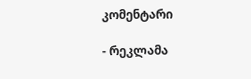კომენტარი

- რეკლამა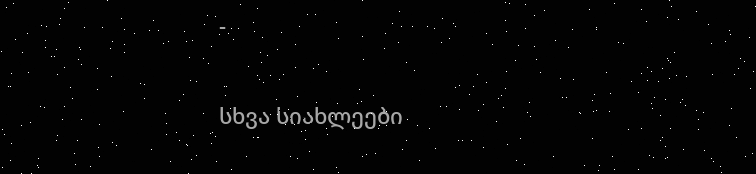-

სხვა სიახლეები